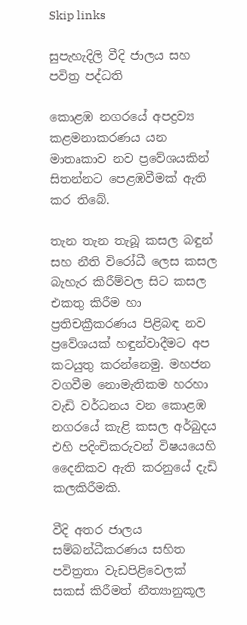Skip links

සුපැහැදිලි වීදි ජාලය සහ පවිත්‍ර පද්ධති

කොළඹ නගරයේ අපද්‍රව්‍ය කළමනාකරණය යන මාතෘකාව නව ප්‍රවේශයකින් සිතන්නට පෙළඹවීමක් ඇති කර තිබේ.

තැන තැන තැබූ කසල බඳුන් සහ නීති විරෝධී ලෙස කසල බැහැර කිරීම්වල සිට කසල එකතු කිරීම හා ප්‍රතිචක්‍රීකරණය පිළිබඳ නව ප්‍රවේශයක් හඳුන්වාදීමට අප කටයුතු කරන්නෙමු. මහජන වගවීම නොමැතිකම හරහා වැඩි වර්ධනය වන කොළඹ නගරයේ කැළි කසල අර්බුදය එහි පදිංචිකරුවන් විෂයයෙහි දෛනිකව ඇති කරනුයේ දැඩි කලකිරීමකි.

වීදි අතර ජාලය සම්බන්ධීකරණය සහිත  පවිත්‍රතා වැඩපිළිවෙලක් සකස් කිරීමත් නීත්‍යානුකූල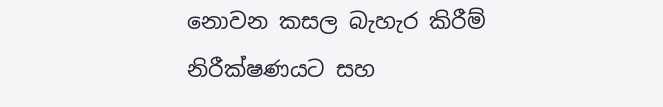නොවන කසල බැහැර කිරීම් නිරීක්ෂණයට සහ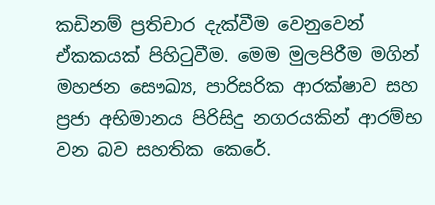කඩිනම් ප්‍රතිචාර දැක්වීම වෙනුවෙන් ඒකකයක් පිහිටුවීම. මෙම මුලපිරීම මගින් මහජන සෞඛ්‍ය, පාරිසරික ආරක්ෂාව සහ ප්‍රජා අභිමානය පිරිසිදු නගරයකින් ආරම්භ වන බව සහතික කෙරේ.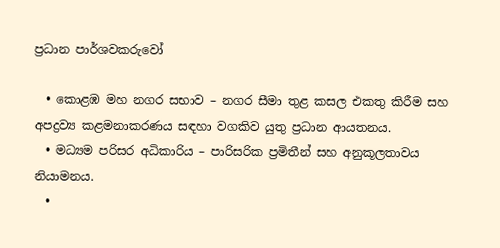ප්‍රධාන පාර්ශවකරුවෝ

  • කොළඹ මහ නගර සභාව – නගර සීමා තුළ කසල එකතු කිරීම සහ අපද්‍රව්‍ය කළමනාකරණය සඳහා වගකිව යුතු ප්‍රධාන ආයතනය.
  • මධ්‍යම පරිසර අධිකාරිය – පාරිසරික ප්‍රමිතීන් සහ අනුකූලතාවය නියාමනය.
  •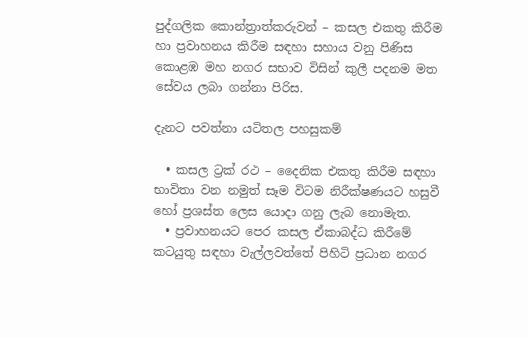පුද්ගලික කොන්ත්‍රාත්කරුවන් – කසල එකතු කිරීම හා ප්‍රවාහනය කිරීම සඳහා සහාය වනු පිණිස කොළඹ මහ නගර සභාව විසින් කුලී පදනම මත සේවය ලබා ගන්නා පිරිස.

දැනට පවත්නා යටිතල පහසුකම්

  • කසල ට්‍රක් රථ – දෛනික එකතු කිරීම සඳහා භාවිතා වන නමුත් සෑම විටම නිරීක්ෂණයට හසුවී හෝ ප්‍රශස්ත ලෙස යොදා ගනු ලැබ නොමැත.
  • ප්‍රවාහනයට පෙර කසල ඒකාබද්ධ කිරීමේ කටයුතු සඳහා වැල්ලවත්තේ පිහිටි ප්‍රධාන නගර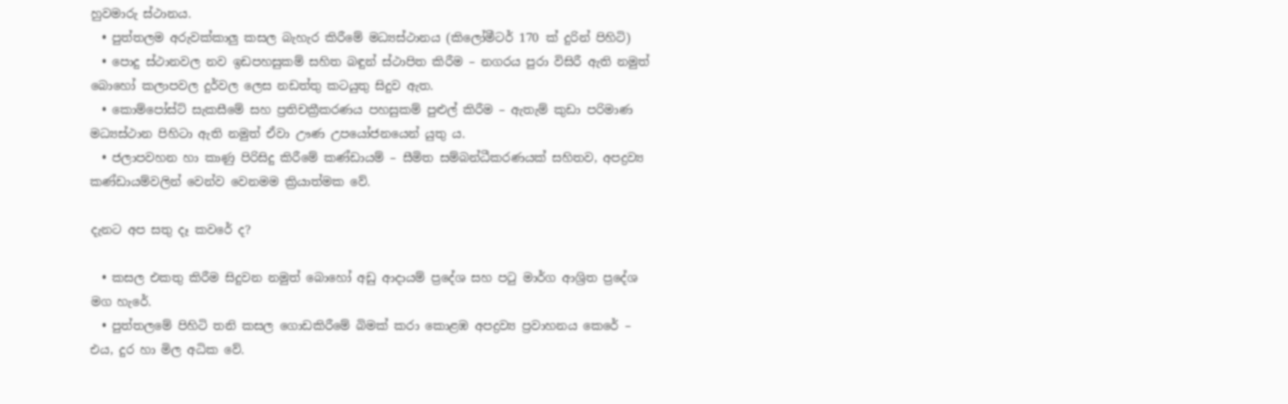හුවමාරු ස්ථානය.
  • පුත්තලම අරුවක්කාලු කසල බැහැර කිරීමේ මධ්‍යස්ථානය (කිලෝමීටර් 170 ක් දුරින් පිහිටි)
  • පොදු ස්ථානවල නව ඉඩපහසුකම් සහිත බඳුන් ස්ථාපිත කිරීම – නගරය පුරා විසිරී ඇති නමුත් බොහෝ කලාපවල දුර්වල ලෙස නඩත්තු කටයුතු සිදුව ඇත.
  • කොම්පෝස්ට් සැකසීමේ සහ ප්‍රතිචක්‍රීකරණය පහසුකම් පුළුල් කිරීම – ඇතැම් කුඩා පරිමාණ මධ්‍යස්ථාන පිහිටා ඇති නමුත් ඒවා ඌණ උපයෝජනයෙන් යුතු ය.
  • ජලාපවහන හා කාණු පිරිසිදු කිරීමේ කණ්ඩායම් – සීමිත සම්බන්ධීකරණයක් සහිතව, අපද්‍රව්‍ය කණ්ඩායම්වලින් වෙන්ව වෙනමම ක්‍රියාත්මක වේ.

දැනට අප සතු දෑ කවරේ ද?

  • කසල එකතු කිරීම සිදුවන නමුත් බොහෝ අඩු ආදායම් ප්‍රදේශ සහ පටු මාර්ග ආශ්‍රිත ප්‍රදේශ මග හැරේ.
  • පුත්තලමේ පිහිටි තනි කසල ගොඩකිරීමේ බිමක් කරා කොළඹ අපද්‍රව්‍ය ප්‍රවාහනය කෙරේ – එය, දුර හා මිල අධික වේ.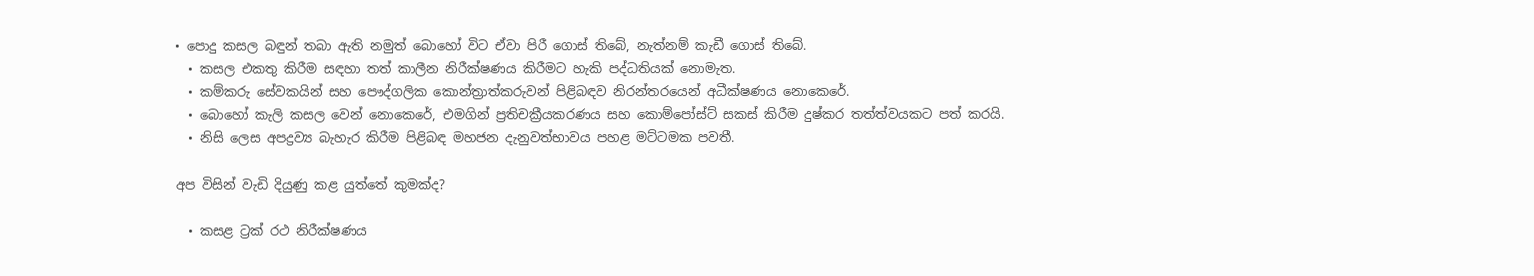• පොදු කසල බඳුන් තබා ඇති නමුත් බොහෝ විට ඒවා පිරී ගොස් තිබේ, නැත්නම් කැඩී ගොස් තිබේ.
  • කසල එකතු කිරීම සඳහා තත් කාලීන නිරීක්ෂණය කිරීමට හැකි පද්ධතියක් නොමැත.
  • කම්කරු සේවකයින් සහ පෞද්ගලික කොන්ත්‍රාත්කරුවන් පිළිබඳව නිරන්තරයෙන් අධීක්ෂණය නොකෙරේ.
  • බොහෝ කැලි කසල වෙන් නොකෙරේ, එමගින් ප්‍රතිචක්‍රීයකරණය සහ කොම්පෝස්ට් සකස් කිරීම දුෂ්කර තත්ත්වයකට පත් කරයි.
  • නිසි ලෙස අපද්‍රව්‍ය බැහැර කිරීම පිළිබඳ මහජන දැනුවත්භාවය පහළ මට්ටමක පවතී.

අප විසින් වැඩි දියුණු කළ යුත්තේ කුමක්ද?

  • කසළ ට්‍රක් රථ නිරීක්ෂණය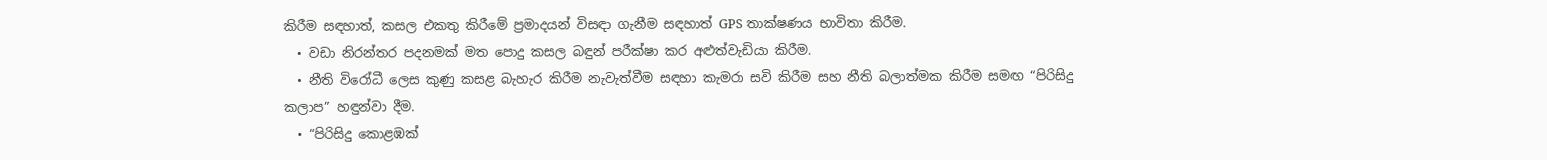කිරීම සඳහාත්, කසල එකතු කිරීමේ ප්‍රමාදයන් විසඳා ගැනීම සඳහාත් GPS තාක්ෂණය භාවිතා කිරීම.
  • වඩා නිරන්තර පදනමක් මත පොදු කසල බඳුන් පරීක්ෂා කර අළුත්වැඩියා කිරීම.
  • නීති විරෝධී ලෙස කුණු කසළ බැහැර කිරීම නැවැත්වීම සඳහා කැමරා සවි කිරීම සහ නීති බලාත්මක කිරීම සමඟ “පිරිසිදු කලාප” හඳුන්වා දීම.
  • “පිරිසිදු කොළඹක්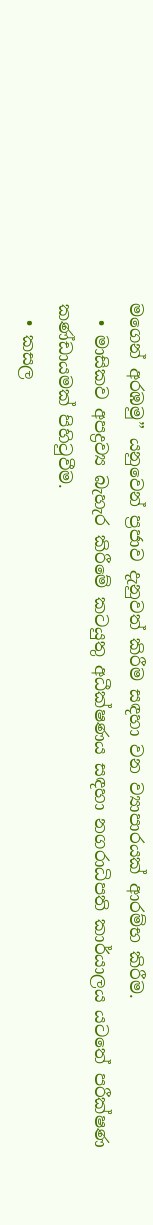මගෙන් අරඹමු” යනුවෙන් ප්‍රජාව දැනුවත් කිරීම සඳහා වන ව්‍යාපාරයක් ආරම්භ කිරීම.
  • මාසිකව අපද්‍රව්‍ය බැහැර කිරීමේ කටයුතු අධීක්ෂණය සඳහා නගරාධිපති කාර්යාලය යටතේ පරීක්ෂණ කණ්ඩායමක් පිහිටුවීම.
  • කසල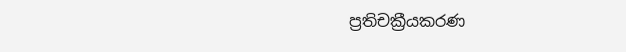ප්‍රතිචක්‍රීයකරණ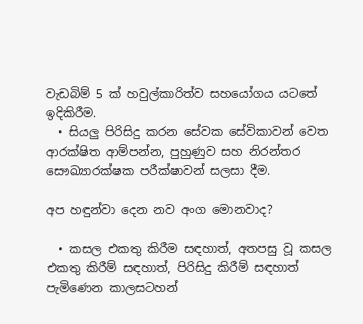වැඩබිම් 5 ක් හවුල්කාරිත්ව සහයෝගය යටතේ ඉදිකිරීම.
  • සියලු පිරිසිදු කරන සේවක සේවිකාවන් වෙත ආරක්ෂිත ආම්පන්න, පුහුණුව සහ නිරන්තර සෞඛ්‍යාරක්ෂක පරීක්ෂාවන් සලසා දීම.

අප හඳුන්වා දෙන නව අංග මොනවාද?

  • කසල එකතු කිරීම සඳහාත්, අතපසු වූ කසල එකතු කිරීම් සඳහාත්, පිරිසිදු කිරීම් සඳහාත් පැමිණෙන කාලසටහන්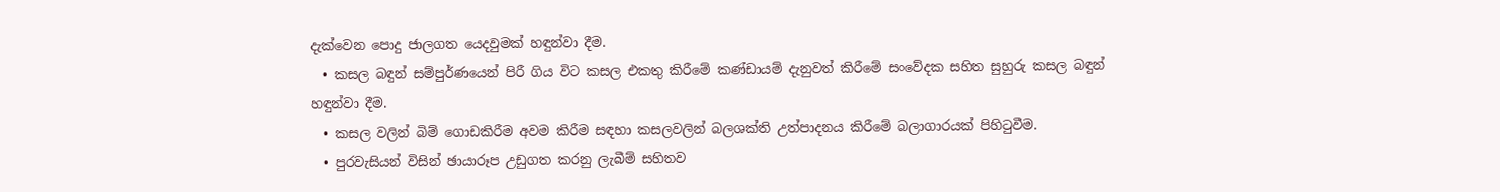දැක්වෙන පොදු ජාලගත යෙදවුමක් හඳුන්වා දීම.
  • කසල බඳුන් සම්පුර්ණයෙන් පිරී ගිය විට කසල එකතු කිරීමේ කණ්ඩායම් දැනුවත් කිරීමේ සංවේදක සහිත සුහුරු කසල බඳුන් හඳුන්වා දීම.
  • කසල වලින් බිම් ගොඩකිරීම අවම කිරීම සඳහා කසලවලින් බලශක්ති උත්පාදනය කිරීමේ බලාගාරයක් පිහිටුවීම.
  • පුරවැසියන් විසින් ඡායාරූප උඩුගත කරනු ලැබීම් සහිතව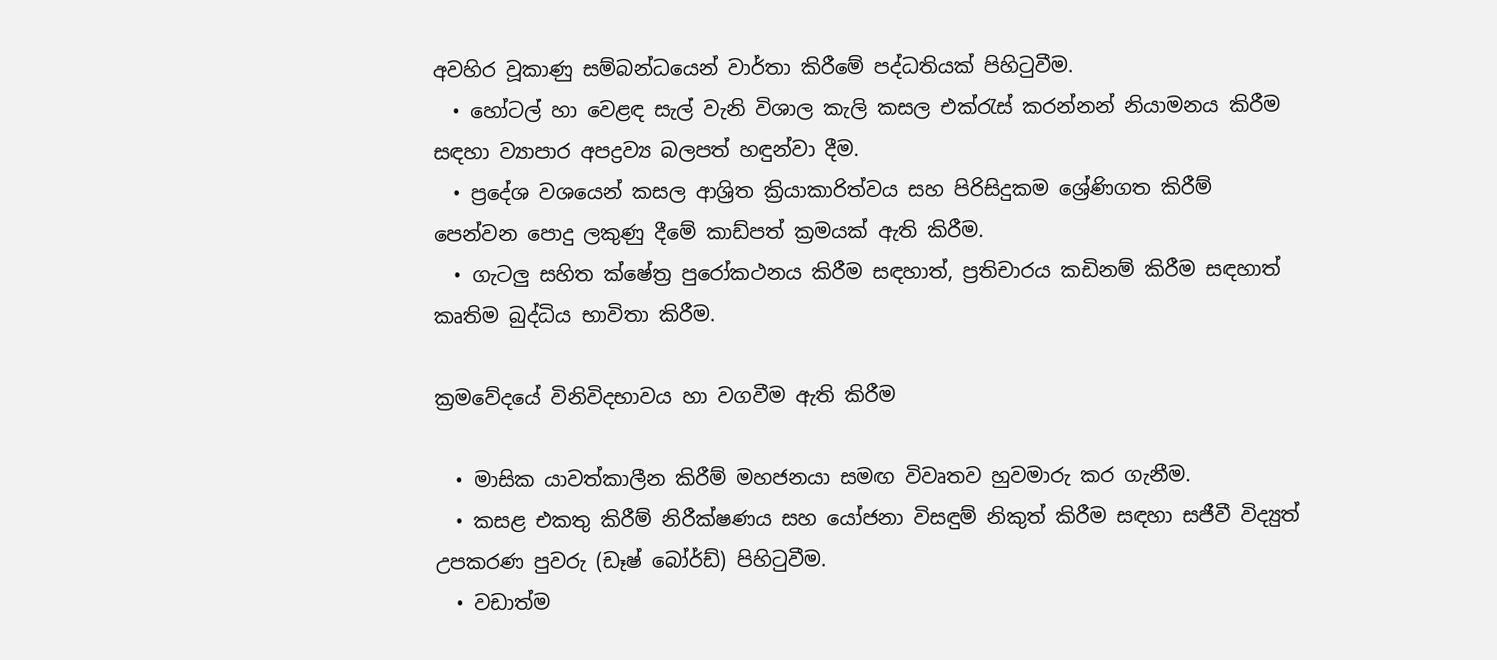අවහිර වූකාණු සම්බන්ධයෙන් වාර්තා කිරීමේ පද්ධතියක් පිහිටුවීම.
  • හෝටල් හා වෙළඳ සැල් වැනි විශාල කැලි කසල එක්රැස් කරන්නන් නියාමනය කිරීම සඳහා ව්‍යාපාර අපද්‍රව්‍ය බලපත් හඳුන්වා දීම.
  • ප්‍රදේශ වශයෙන් කසල ආශ්‍රිත ක්‍රියාකාරිත්වය සහ පිරිසිදුකම ශ්‍රේණිගත කිරීම් පෙන්වන පොදු ලකුණු දීමේ කාඩ්පත් ක්‍රමයක් ඇති කිරීම.
  • ගැටලු සහිත ක්ෂේත්‍ර පුරෝකථනය කිරීම සඳහාත්, ප්‍රතිචාරය කඩිනම් කිරීම සඳහාත් කෘතිම බුද්ධිය භාවිතා කිරීම.

ක්‍රමවේදයේ විනිවිදභාවය හා වගවීම ඇති කිරීම

  • මාසික යාවත්කාලීන කිරීම් මහජනයා සමඟ විවෘතව හුවමාරු කර ගැනීම.
  • කසළ එකතු කිරීම් නිරීක්ෂණය සහ යෝජනා විසඳුම් නිකුත් කිරීම සඳහා සජීවී විද්‍යුත් උපකරණ පුවරු (ඩෑෂ් බෝර්ඩ්) පිහිටුවීම.
  • වඩාත්ම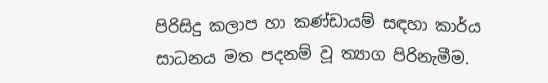පිරිසිදු කලාප හා කණ්ඩායම් සඳහා කාර්ය සාධනය මත පදනම් වූ ත්‍යාග පිරිනැමීම.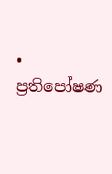• ප්‍රතිපෝෂණ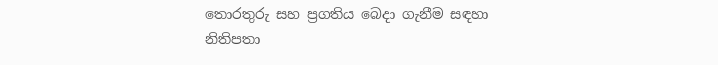තොරතුරු සහ ප්‍රගතිය බෙදා ගැනීම සඳහා නිතිපතා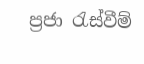ප්‍රජා රැස්වීම්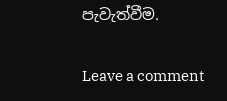පැවැත්වීම.

Leave a comment